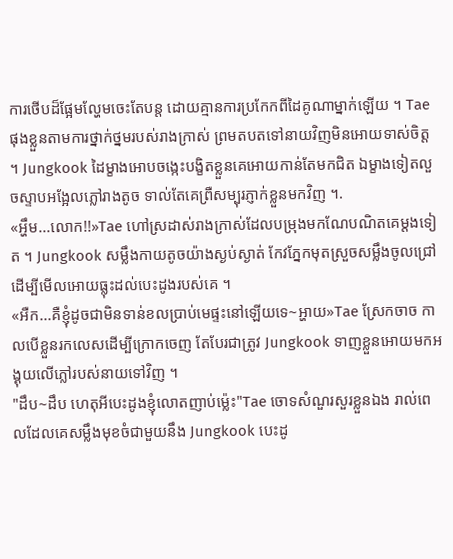ការថើបដ៏ផ្អែមល្ហែមចេះតែបន្ត ដោយគ្មានការប្រកែកពីដៃគូណាម្នាក់ឡើយ ។ Tae ផុងខ្លួនតាមការថ្នាក់ថ្នមរបស់រាងក្រាស់ ព្រមតបតទៅនាយវិញមិនអោយទាស់ចិត្ត ។ Jungkook ដៃម្ខាងអោបចង្កេះបង្ខិតខ្លួនគេអោយកាន់តែមកជិត ឯម្ខាងទៀតលួចស្ទាបអង្អែលភ្លៅរាងតូច ទាល់តែគេព្រឺសម្បុរភ្ញាក់ខ្លួនមកវិញ ។.
«អ្ហឹម...លោក!!»Tae ហៅស្រដាស់រាងក្រាស់ដែលបម្រុងមកណែបណិតគេម្ដងទៀត ។ Jungkook សម្លឹងកាយតូចយ៉ាងស្ងប់ស្ងាត់ កែវភ្នែកមុតស្រួចសម្លឹងចូលជ្រៅដើម្បីមើលអោយធ្លុះដល់បេះដូងរបស់គេ ។
«អឺក...គឺខ្ញុំដូចជាមិនទាន់ខលប្រាប់មេផ្ទះនៅឡើយទេ~អ្ហាយ»Tae ស្រែកចាច កាលបើខ្លួនរកលេសដើម្បីក្រោកចេញ តែបែរជាត្រូវ Jungkook ទាញខ្លួនអោយមកអង្គុយលើភ្លៅរបស់នាយទៅវិញ ។
"ដឹប~ដឹប ហេតុអីបេះដូងខ្ញុំលោតញាប់ម្ល៉េះ"Tae ចោទសំណួរសួរខ្លួនឯង រាល់ពេលដែលគេសម្លឹងមុខចំជាមួយនឹង Jungkook បេះដូ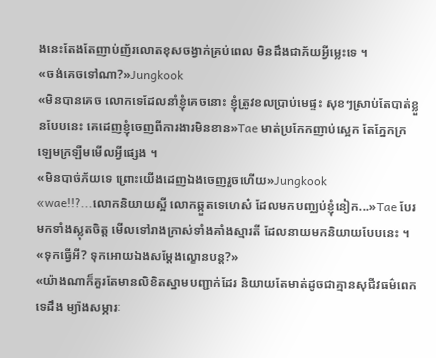ងនេះតែងតែញាប់ញ័រលោតខុសចង្វាក់គ្រប់ពេល មិនដឹងជាភ័យអ្វីម្លេះទេ ។
«ចង់គេចទៅណា?»Jungkook
«មិនបានគេច លោកទេដែលនាំខ្ញុំគេចនោះ ខ្ញុំត្រូវខលប្រាប់មេផ្ទះ សុខៗស្រាប់តែបាត់ខ្លួនបែបនេះ គេដេញខ្ញុំចេញពីការងារមិនខាន»Tae មាត់ប្រកែកញាប់ស្អេក តែភ្នែកក្រឡេមក្រឡឺមមើលអ្វីផ្សេង ។
«មិនបាច់ភ័យទេ ព្រោះយើងដេញឯងចេញរួចហើយ»Jungkook
«wae!!?...លោកនិយាយស្អី លោកឆ្កួតទេហេស៎ ដែលមកបញ្ឈប់ខ្ញុំនៀក...»Tae បែរមកទាំងស្លុតចិត្ត មើលទៅរាងក្រាស់ទាំងគាំងស្មារតី ដែលនាយមកនិយាយបែបនេះ ។
«ទុកធ្វើអី? ទុកអោយឯងសម្ដែងល្ខោនបន្ត?»
«យ៉ាងណាក៏គួរតែមានលិខិតស្នាមបញ្ជាក់ដែរ និយាយតែមាត់ដូចជាគ្មានសុជីវធម៌ពេកទេដឹង ម្យ៉ាងសម្ភារៈ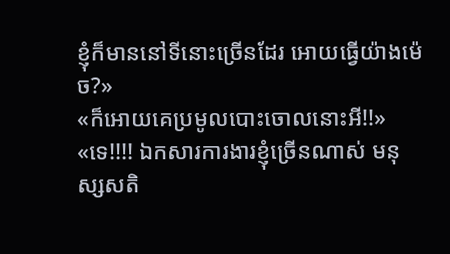ខ្ញុំក៏មាននៅទីនោះច្រើនដែរ អោយធ្វើយ៉ាងម៉េច?»
«ក៏អោយគេប្រមូលបោះចោលនោះអី!!»
«ទេ!!!! ឯកសារការងារខ្ញុំច្រើនណាស់ មនុស្សសតិ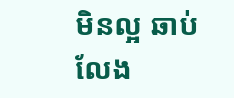មិនល្អ ឆាប់លែង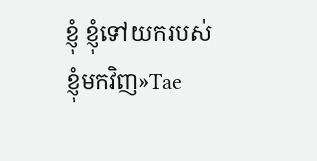ខ្ញុំ ខ្ញុំទៅយករបស់ខ្ញុំមកវិញ»Tae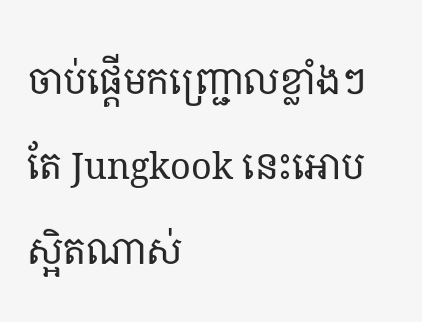ចាប់ផ្តើមកញ្ជ្រោលខ្លាំងៗ តែ Jungkook នេះអោបស្អិតណាស់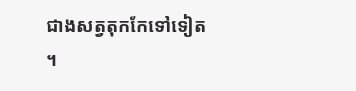ជាងសត្វតុកកែទៅទៀត ។